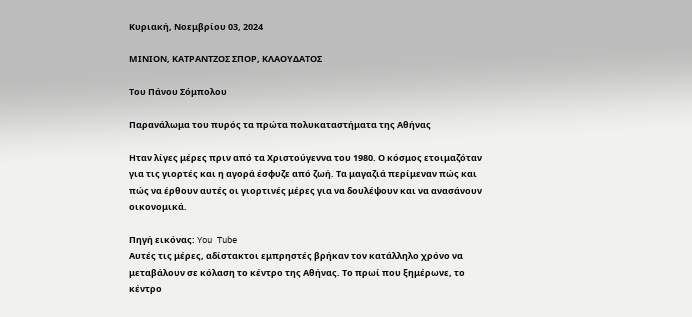Κυριακή, Νοεμβρίου 03, 2024

ΜΙΝΙΟΝ, ΚΑΤΡΑΝΤΖΟΣ ΣΠΟΡ, ΚΛΑΟΥΔΑΤΟΣ

Του Πάνου Σόμπολου

Παρανάλωμα του πυρός τα πρώτα πολυκαταστήματα της Αθήνας

Ηταν λίγες μέρες πριν από τα Χριστούγεννα του 1980. Ο κόσμος ετοιμαζόταν για τις γιορτές και η αγορά έσφυζε από ζωή. Τα μαγαζιά περίμεναν πώς και πώς να έρθουν αυτές οι γιορτινές μέρες για να δουλέψουν και να ανασάνουν οικονομικά.

Πηγή εικόνας: You Tube
Αυτές τις μέρες, αδίστακτοι εμπρηστές βρήκαν τον κατάλληλο χρόνο να μεταβάλουν σε κόλαση το κέντρο της Αθήνας. Το πρωί που ξημέρωνε, το κέντρο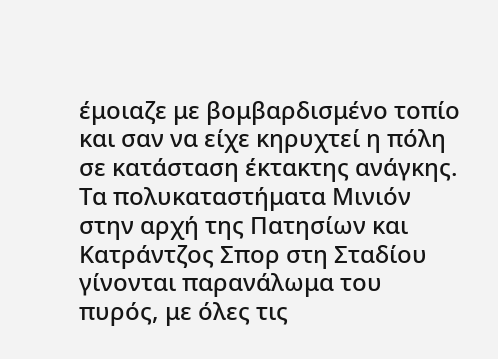έμοιαζε με βομβαρδισμένο τοπίο και σαν να είχε κηρυχτεί η πόλη σε κατάσταση έκτακτης ανάγκης. Τα πολυκαταστήματα Μινιόν στην αρχή της Πατησίων και Κατράντζος Σπορ στη Σταδίου γίνονται παρανάλωμα του πυρός, με όλες τις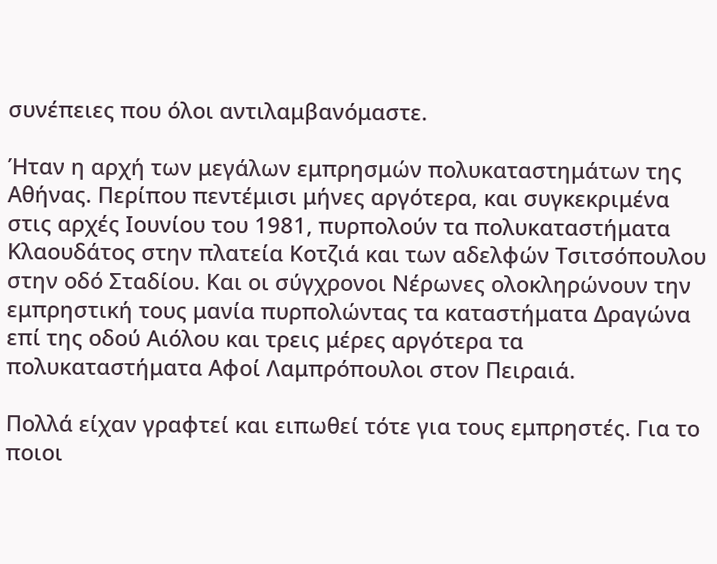συνέπειες που όλοι αντιλαμβανόμαστε.

Ήταν η αρχή των μεγάλων εμπρησμών πολυκαταστημάτων της Αθήνας. Περίπου πεντέμισι μήνες αργότερα, και συγκεκριμένα στις αρχές Ιουνίου του 1981, πυρπολούν τα πολυκαταστήματα Κλαουδάτος στην πλατεία Κοτζιά και των αδελφών Τσιτσόπουλου στην οδό Σταδίου. Και οι σύγχρονοι Νέρωνες ολοκληρώνουν την εμπρηστική τους μανία πυρπολώντας τα καταστήματα Δραγώνα επί της οδού Αιόλου και τρεις μέρες αργότερα τα πολυκαταστήματα Αφοί Λαμπρόπουλοι στον Πειραιά.

Πολλά είχαν γραφτεί και ειπωθεί τότε για τους εμπρηστές. Για το ποιοι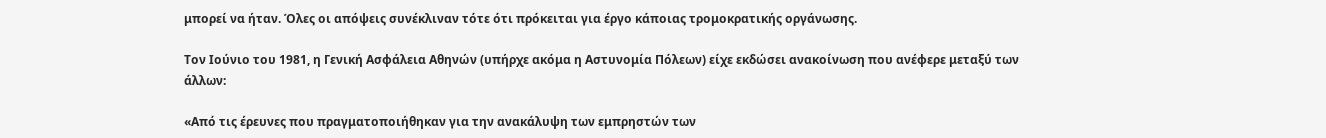μπορεί να ήταν. Όλες οι απόψεις συνέκλιναν τότε ότι πρόκειται για έργο κάποιας τρομοκρατικής οργάνωσης.

Τον Ιούνιο του 1981, η Γενική Ασφάλεια Αθηνών (υπήρχε ακόμα η Αστυνομία Πόλεων) είχε εκδώσει ανακοίνωση που ανέφερε μεταξύ των άλλων:

«Από τις έρευνες που πραγματοποιήθηκαν για την ανακάλυψη των εμπρηστών των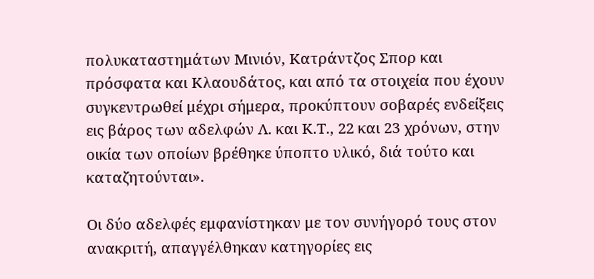πολυκαταστημάτων Μινιόν, Κατράντζος Σπορ και πρόσφατα και Κλαουδάτος, και από τα στοιχεία που έχουν συγκεντρωθεί μέχρι σήμερα, προκύπτουν σοβαρές ενδείξεις εις βάρος των αδελφών Λ. και Κ.Τ., 22 και 23 χρόνων, στην οικία των οποίων βρέθηκε ύποπτο υλικό, διά τούτο και καταζητούνται».

Οι δύο αδελφές εμφανίστηκαν με τον συνήγορό τους στον ανακριτή, απαγγέλθηκαν κατηγορίες εις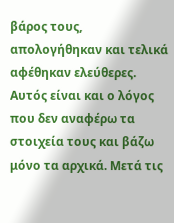βάρος τους, απολογήθηκαν και τελικά αφέθηκαν ελεύθερες. Αυτός είναι και ο λόγος που δεν αναφέρω τα στοιχεία τους και βάζω μόνο τα αρχικά. Μετά τις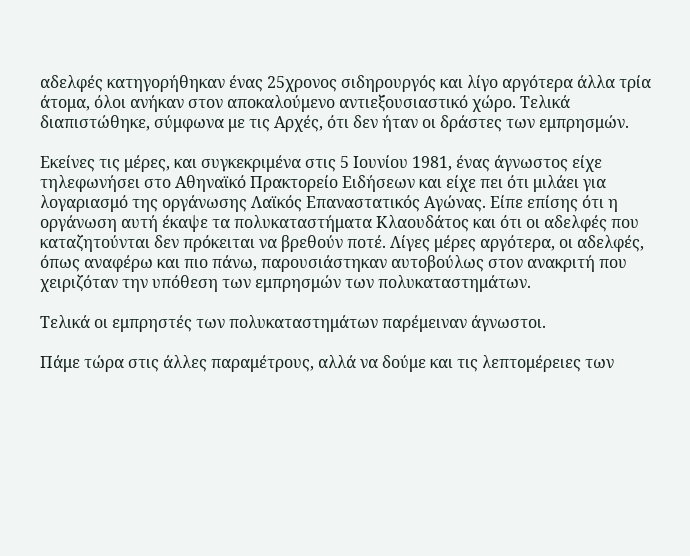αδελφές κατηγορήθηκαν ένας 25χρονος σιδηρουργός και λίγο αργότερα άλλα τρία άτομα, όλοι ανήκαν στον αποκαλούμενο αντιεξουσιαστικό χώρο. Τελικά διαπιστώθηκε, σύμφωνα με τις Αρχές, ότι δεν ήταν οι δράστες των εμπρησμών.

Εκείνες τις μέρες, και συγκεκριμένα στις 5 Ιουνίου 1981, ένας άγνωστος είχε τηλεφωνήσει στο Αθηναϊκό Πρακτορείο Ειδήσεων και είχε πει ότι μιλάει για λογαριασμό της οργάνωσης Λαϊκός Επαναστατικός Αγώνας. Είπε επίσης ότι η οργάνωση αυτή έκαψε τα πολυκαταστήματα Κλαουδάτος και ότι οι αδελφές που καταζητούνται δεν πρόκειται να βρεθούν ποτέ. Λίγες μέρες αργότερα, οι αδελφές, όπως αναφέρω και πιο πάνω, παρουσιάστηκαν αυτοβούλως στον ανακριτή που χειριζόταν την υπόθεση των εμπρησμών των πολυκαταστημάτων.

Τελικά οι εμπρηστές των πολυκαταστημάτων παρέμειναν άγνωστοι.

Πάμε τώρα στις άλλες παραμέτρους, αλλά να δούμε και τις λεπτομέρειες των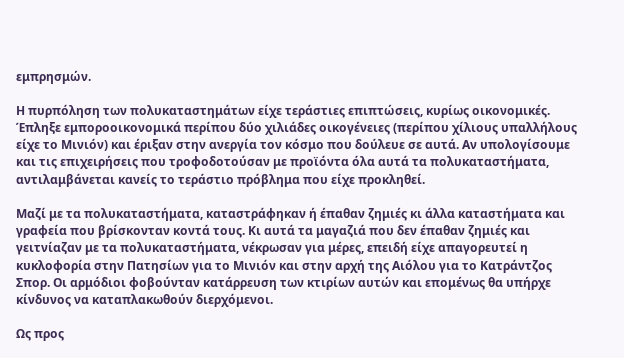εμπρησμών.

Η πυρπόληση των πολυκαταστημάτων είχε τεράστιες επιπτώσεις, κυρίως οικονομικές. Έπληξε εμποροοικονομικά περίπου δύο χιλιάδες οικογένειες (περίπου χίλιους υπαλλήλους είχε το Μινιόν) και έριξαν στην ανεργία τον κόσμο που δούλευε σε αυτά. Αν υπολογίσουμε και τις επιχειρήσεις που τροφοδοτούσαν με προϊόντα όλα αυτά τα πολυκαταστήματα, αντιλαμβάνεται κανείς το τεράστιο πρόβλημα που είχε προκληθεί.

Μαζί με τα πολυκαταστήματα, καταστράφηκαν ή έπαθαν ζημιές κι άλλα καταστήματα και γραφεία που βρίσκονταν κοντά τους. Κι αυτά τα μαγαζιά που δεν έπαθαν ζημιές και γειτνίαζαν με τα πολυκαταστήματα, νέκρωσαν για μέρες, επειδή είχε απαγορευτεί η κυκλοφορία στην Πατησίων για το Μινιόν και στην αρχή της Αιόλου για το Κατράντζος Σπορ. Οι αρμόδιοι φοβούνταν κατάρρευση των κτιρίων αυτών και επομένως θα υπήρχε κίνδυνος να καταπλακωθούν διερχόμενοι.

Ως προς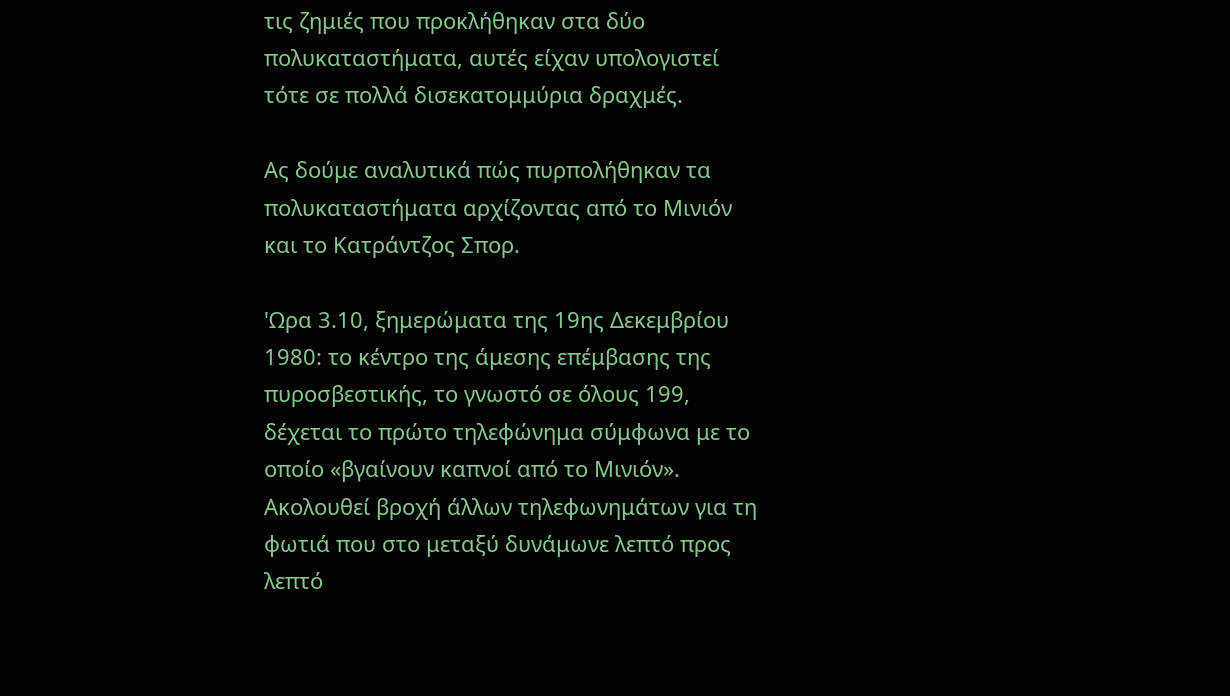τις ζημιές που προκλήθηκαν στα δύο πολυκαταστήματα, αυτές είχαν υπολογιστεί τότε σε πολλά δισεκατομμύρια δραχμές.

Ας δούμε αναλυτικά πώς πυρπολήθηκαν τα πολυκαταστήματα αρχίζοντας από το Μινιόν και το Κατράντζος Σπορ.

'Ωρα 3.10, ξημερώματα της 19ης Δεκεμβρίου 1980: το κέντρο της άμεσης επέμβασης της πυροσβεστικής, το γνωστό σε όλους 199, δέχεται το πρώτο τηλεφώνημα σύμφωνα με το οποίο «βγαίνουν καπνοί από το Μινιόν». Ακολουθεί βροχή άλλων τηλεφωνημάτων για τη φωτιά που στο μεταξύ δυνάμωνε λεπτό προς λεπτό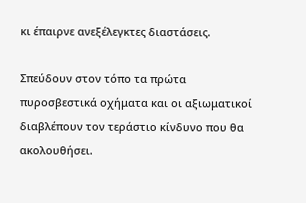κι έπαιρνε ανεξέλεγκτες διαστάσεις.

Σπεύδουν στον τόπο τα πρώτα πυροσβεστικά οχήματα και οι αξιωματικοί διαβλέπουν τον τεράστιο κίνδυνο που θα ακολουθήσει.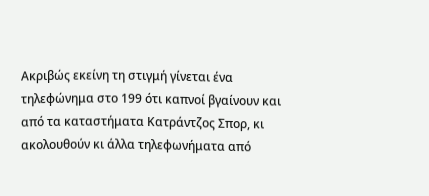Ακριβώς εκείνη τη στιγμή γίνεται ένα τηλεφώνημα στο 199 ότι καπνοί βγαίνουν και από τα καταστήματα Κατράντζος Σπορ, κι ακολουθούν κι άλλα τηλεφωνήματα από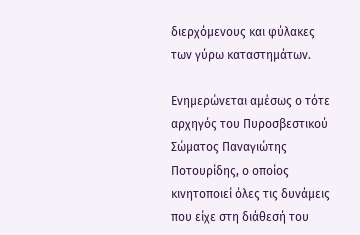διερχόμενους και φύλακες των γύρω καταστημάτων.

Ενημερώνεται αμέσως ο τότε αρχηγός του Πυροσβεστικού Σώματος Παναγιώτης Ποτουρίδης, ο οποίος κινητοποιεί όλες τις δυνάμεις που είχε στη διάθεσή του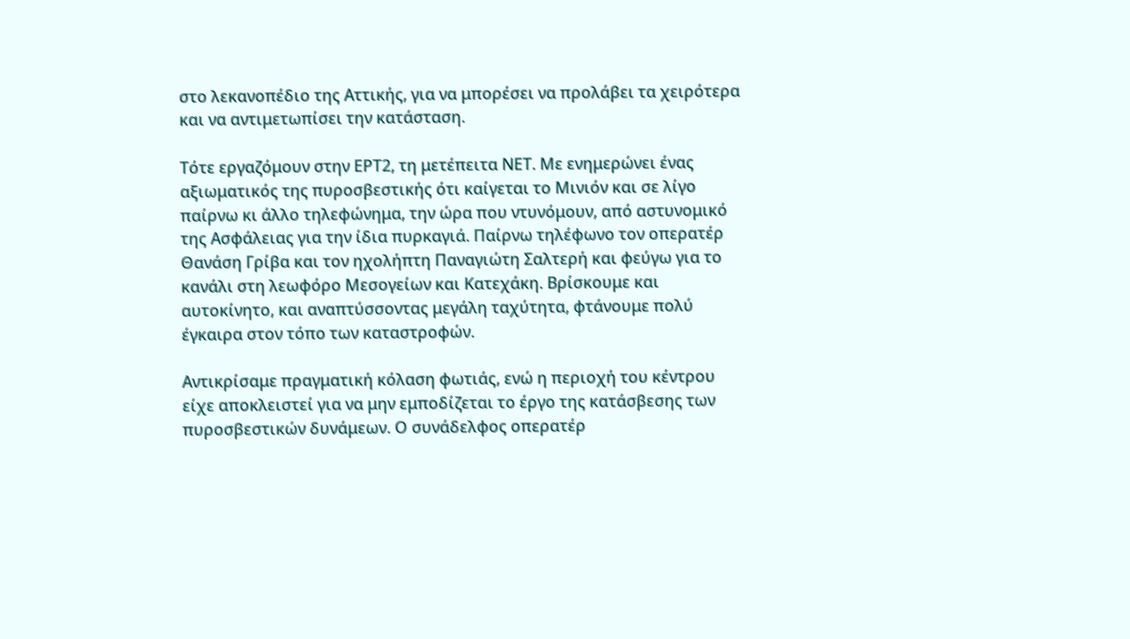στο λεκανοπέδιο της Αττικής, για να μπορέσει να προλάβει τα χειρότερα και να αντιμετωπίσει την κατάσταση.

Τότε εργαζόμουν στην ΕΡΤ2, τη μετέπειτα ΝΕΤ. Με ενημερώνει ένας αξιωματικός της πυροσβεστικής ότι καίγεται το Μινιόν και σε λίγο παίρνω κι άλλο τηλεφώνημα, την ώρα που ντυνόμουν, από αστυνομικό της Ασφάλειας για την ίδια πυρκαγιά. Παίρνω τηλέφωνο τον οπερατέρ Θανάση Γρίβα και τον ηχολήπτη Παναγιώτη Σαλτερή και φεύγω για το κανάλι στη λεωφόρο Μεσογείων και Κατεχάκη. Βρίσκουμε και αυτοκίνητο, και αναπτύσσοντας μεγάλη ταχύτητα, φτάνουμε πολύ έγκαιρα στον τόπο των καταστροφών.

Αντικρίσαμε πραγματική κόλαση φωτιάς, ενώ η περιοχή του κέντρου είχε αποκλειστεί για να μην εμποδίζεται το έργο της κατάσβεσης των πυροσβεστικών δυνάμεων. Ο συνάδελφος οπερατέρ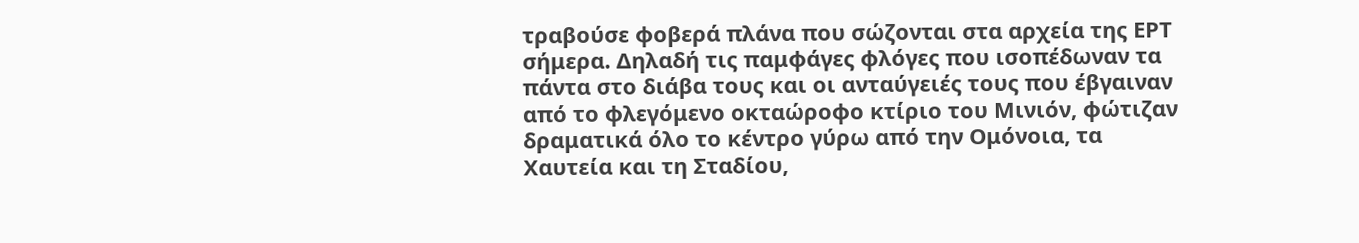τραβούσε φοβερά πλάνα που σώζονται στα αρχεία της ΕΡΤ σήμερα. Δηλαδή τις παμφάγες φλόγες που ισοπέδωναν τα πάντα στο διάβα τους και οι ανταύγειές τους που έβγαιναν από το φλεγόμενο οκταώροφο κτίριο του Μινιόν, φώτιζαν δραματικά όλο το κέντρο γύρω από την Ομόνοια, τα Χαυτεία και τη Σταδίου,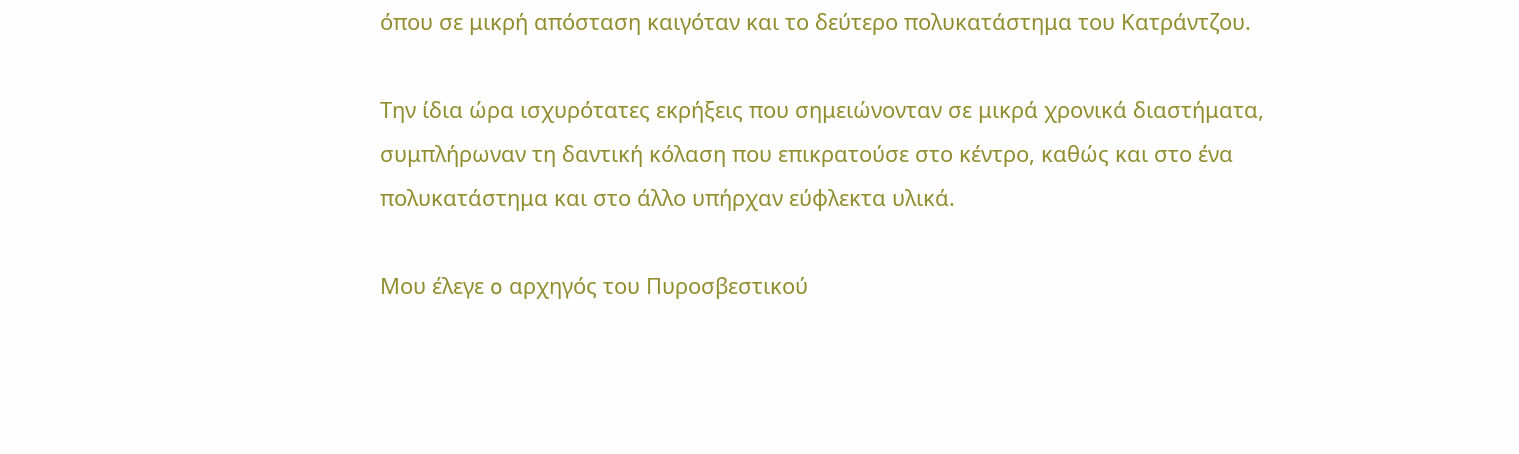όπου σε μικρή απόσταση καιγόταν και το δεύτερο πολυκατάστημα του Κατράντζου.

Την ίδια ώρα ισχυρότατες εκρήξεις που σημειώνονταν σε μικρά χρονικά διαστήματα, συμπλήρωναν τη δαντική κόλαση που επικρατούσε στο κέντρο, καθώς και στο ένα πολυκατάστημα και στο άλλο υπήρχαν εύφλεκτα υλικά.

Μου έλεγε o αρχηγός του Πυροσβεστικού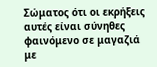Σώματος ότι οι εκρήξεις αυτές είναι σύνηθες φαινόμενο σε μαγαζιά με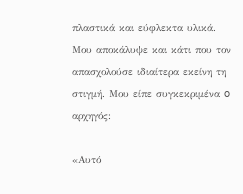πλαστικά και εύφλεκτα υλικά. Μου αποκάλυψε και κάτι που τον απασχολούσε ιδιαίτερα εκείνη τη στιγμή. Μου είπε συγκεκριμένα o αρχηγός:

«Αυτό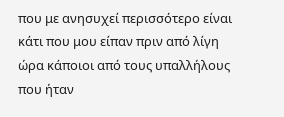που με ανησυχεί περισσότερο είναι κάτι που μου είπαν πριν από λίγη ώρα κάποιοι από τους υπαλλήλους που ήταν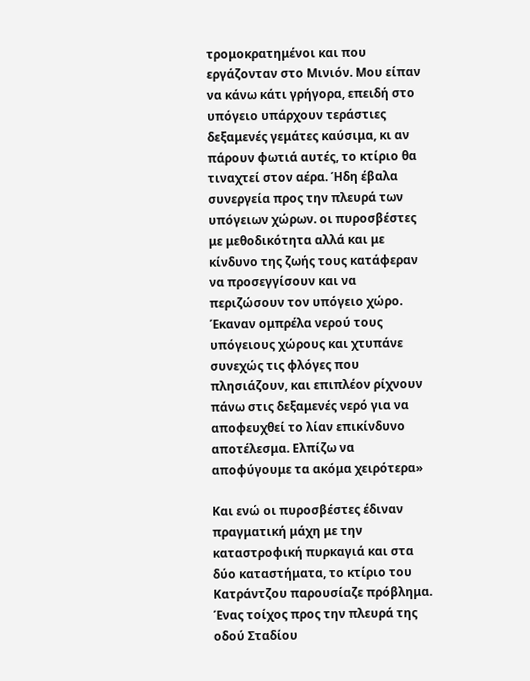τρομοκρατημένοι και που εργάζονταν στο Μινιόν. Μου είπαν να κάνω κάτι γρήγορα, επειδή στο υπόγειο υπάρχουν τεράστιες δεξαμενές γεμάτες καύσιμα, κι αν πάρουν φωτιά αυτές, το κτίριο θα τιναχτεί στον αέρα. Ήδη έβαλα συνεργεία προς την πλευρά των υπόγειων χώρων. οι πυροσβέστες με μεθοδικότητα αλλά και με κίνδυνο της ζωής τους κατάφεραν να προσεγγίσουν και να περιζώσουν τον υπόγειο χώρο. Έκαναν ομπρέλα νερού τους υπόγειους χώρους και χτυπάνε συνεχώς τις φλόγες που πλησιάζουν, και επιπλέον ρίχνουν πάνω στις δεξαμενές νερό για να αποφευχθεί το λίαν επικίνδυνο αποτέλεσμα. Ελπίζω να αποφύγουμε τα ακόμα χειρότερα»

Και ενώ οι πυροσβέστες έδιναν πραγματική μάχη με την καταστροφική πυρκαγιά και στα δύο καταστήματα, το κτίριο του Κατράντζου παρουσίαζε πρόβλημα. Ένας τοίχος προς την πλευρά της οδού Σταδίου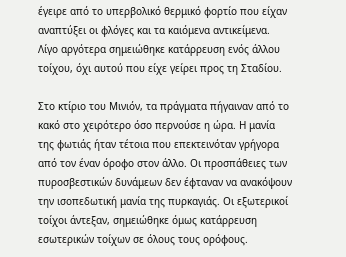έγειρε από το υπερβολικό θερμικό φορτίο που είχαν αναπτύξει οι φλόγες και τα καιόμενα αντικείμενα. Λίγο αργότερα σημειώθηκε κατάρρευση ενός άλλου τοίχου, όχι αυτού που είχε γείρει προς τη Σταδίου.

Στο κτίριο του Μινιόν, τα πράγματα πήγαιναν από το κακό στο χειρότερο όσο περνούσε η ώρα. Η μανία της φωτιάς ήταν τέτοια που επεκτεινόταν γρήγορα από τον έναν όροφο στον άλλο. Οι προσπάθειες των πυροσβεστικών δυνάμεων δεν έφταναν να ανακόψουν την ισοπεδωτική μανία της πυρκαγιάς. Οι εξωτερικοί τοίχοι άντεξαν, σημειώθηκε όμως κατάρρευση εσωτερικών τοίχων σε όλους τους ορόφους.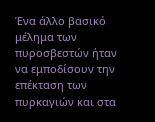Ένα άλλο βασικό μέλημα των πυροσβεστών ήταν να εμποδίσουν την επέκταση των πυρκαγιών και στα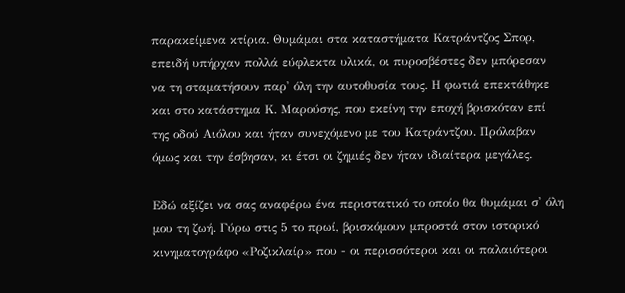παρακείμενα κτίρια. Θυμάμαι στα καταστήματα Κατράντζος Σπορ, επειδή υπήρχαν πολλά εύφλεκτα υλικά, οι πυροσβέστες δεν μπόρεσαν να τη σταματήσουν παρ' όλη την αυτοθυσία τους. Η φωτιά επεκτάθηκε και στο κατάστημα Κ. Μαρούσης, που εκείνη την εποχή βρισκόταν επί της οδού Αιόλου και ήταν συνεχόμενο με του Κατράντζου. Πρόλαβαν όμως και την έσβησαν, κι έτσι οι ζημιές δεν ήταν ιδιαίτερα μεγάλες.

Εδώ αξίζει να σας αναφέρω ένα περιστατικό το οποίο θα θυμάμαι σ' όλη μου τη ζωή. Γύρω στις 5 το πρωί, βρισκόμουν μπροστά στον ιστορικό κινηματογράφο «Ροζικλαίρ» που - οι περισσότεροι και οι παλαιότεροι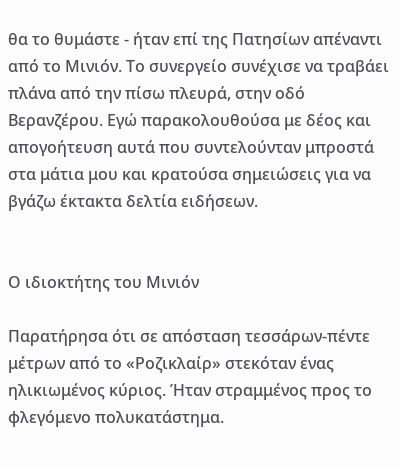θα το θυμάστε - ήταν επί της Πατησίων απέναντι από το Μινιόν. Το συνεργείο συνέχισε να τραβάει πλάνα από την πίσω πλευρά, στην οδό Βερανζέρου. Εγώ παρακολουθούσα με δέος και απογοήτευση αυτά που συντελούνταν μπροστά στα μάτια μου και κρατούσα σημειώσεις για να βγάζω έκτακτα δελτία ειδήσεων.


Ο ιδιοκτήτης του Μινιόν

Παρατήρησα ότι σε απόσταση τεσσάρων-πέντε μέτρων από το «Ροζικλαίρ» στεκόταν ένας ηλικιωμένος κύριος. Ήταν στραμμένος προς το φλεγόμενο πολυκατάστημα.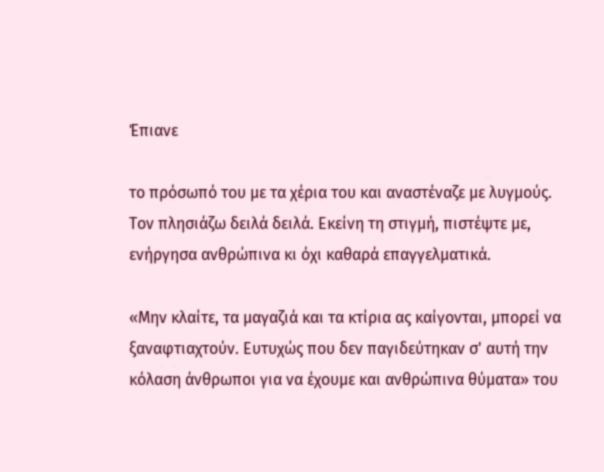Έπιανε

το πρόσωπό του με τα χέρια του και αναστέναζε με λυγμούς. Τον πλησιάζω δειλά δειλά. Εκείνη τη στιγμή, πιστέψτε με, ενήργησα ανθρώπινα κι όχι καθαρά επαγγελματικά.

«Μην κλαίτε, τα μαγαζιά και τα κτίρια ας καίγονται, μπορεί να ξαναφτιαχτούν. Ευτυχώς που δεν παγιδεύτηκαν σ' αυτή την κόλαση άνθρωποι για να έχουμε και ανθρώπινα θύματα» του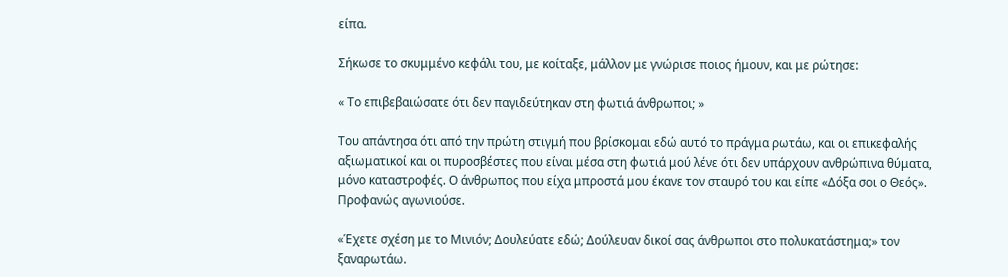είπα.

Σήκωσε το σκυμμένο κεφάλι του, με κοίταξε, μάλλον με γνώρισε ποιος ήμουν, και με ρώτησε:

« Το επιβεβαιώσατε ότι δεν παγιδεύτηκαν στη φωτιά άνθρωποι; »

Του απάντησα ότι από την πρώτη στιγμή που βρίσκομαι εδώ αυτό το πράγμα ρωτάω, και οι επικεφαλής αξιωματικοί και οι πυροσβέστες που είναι μέσα στη φωτιά μού λένε ότι δεν υπάρχουν ανθρώπινα θύματα, μόνο καταστροφές. Ο άνθρωπος που είχα μπροστά μου έκανε τον σταυρό του και είπε «Δόξα σοι ο Θεός». Προφανώς αγωνιούσε.

«Έχετε σχέση με το Μινιόν; Δουλεύατε εδώ; Δούλευαν δικοί σας άνθρωποι στο πολυκατάστημα;» τον ξαναρωτάω.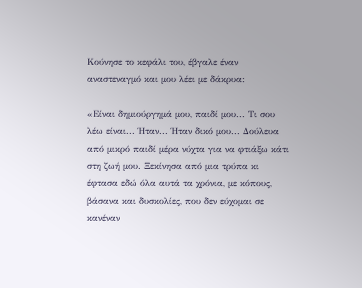Κούνησε το κεφάλι του, έβγαλε έναν αναστεναγμό και μου λέει με δάκρυα:

«Είναι δημιούργημά μου, παιδί μου... Τι σου λέω είναι... Ήταν... Ήταν δικό μου... Δούλευα από μικρό παιδί μέρα νύχτα για να φτιάξω κάτι στη ζωή μου. Ξεκίνησα από μια τρύπα κι έφτασα εδώ όλα αυτά τα χρόνια, με κόπους, βάσανα και δυσκολίες, που δεν εύχομαι σε κανέναν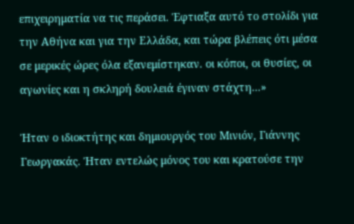επιχειρηματία να τις περάσει. Έφτιαξα αυτό το στολίδι για την Αθήνα και για την Ελλάδα, και τώρα βλέπεις ότι μέσα σε μερικές ώρες όλα εξανεμίστηκαν. οι κόποι, οι θυσίες, οι αγωνίες και η σκληρή δουλειά έγιναν στάχτη...»

Ήταν ο ιδιοκτήτης και δημιουργός του Μινιόν, Γιάννης Γεωργακάς. Ήταν εντελώς μόνος του και κρατούσε την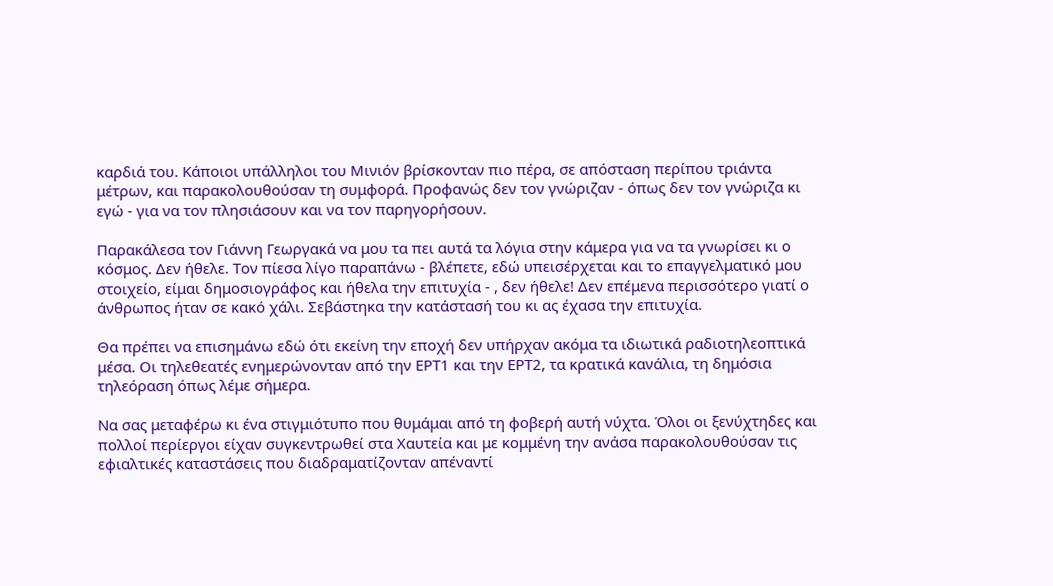καρδιά του. Κάποιοι υπάλληλοι του Μινιόν βρίσκονταν πιο πέρα, σε απόσταση περίπου τριάντα μέτρων, και παρακολουθούσαν τη συμφορά. Προφανώς δεν τον γνώριζαν - όπως δεν τον γνώριζα κι εγώ - για να τον πλησιάσουν και να τον παρηγορήσουν.

Παρακάλεσα τον Γιάννη Γεωργακά να μου τα πει αυτά τα λόγια στην κάμερα για να τα γνωρίσει κι ο κόσμος. Δεν ήθελε. Τον πίεσα λίγο παραπάνω - βλέπετε, εδώ υπεισέρχεται και το επαγγελματικό μου στοιχείο, είμαι δημοσιογράφος και ήθελα την επιτυχία - , δεν ήθελε! Δεν επέμενα περισσότερο γιατί ο άνθρωπος ήταν σε κακό χάλι. Σεβάστηκα την κατάστασή του κι ας έχασα την επιτυχία.

Θα πρέπει να επισημάνω εδώ ότι εκείνη την εποχή δεν υπήρχαν ακόμα τα ιδιωτικά ραδιοτηλεοπτικά μέσα. Οι τηλεθεατές ενημερώνονταν από την ΕΡΤ1 και την ΕΡΤ2, τα κρατικά κανάλια, τη δημόσια τηλεόραση όπως λέμε σήμερα.

Να σας μεταφέρω κι ένα στιγμιότυπο που θυμάμαι από τη φοβερή αυτή νύχτα. Όλοι οι ξενύχτηδες και πολλοί περίεργοι είχαν συγκεντρωθεί στα Χαυτεία και με κομμένη την ανάσα παρακολουθούσαν τις εφιαλτικές καταστάσεις που διαδραματίζονταν απέναντί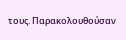τους. Παρακολουθούσαν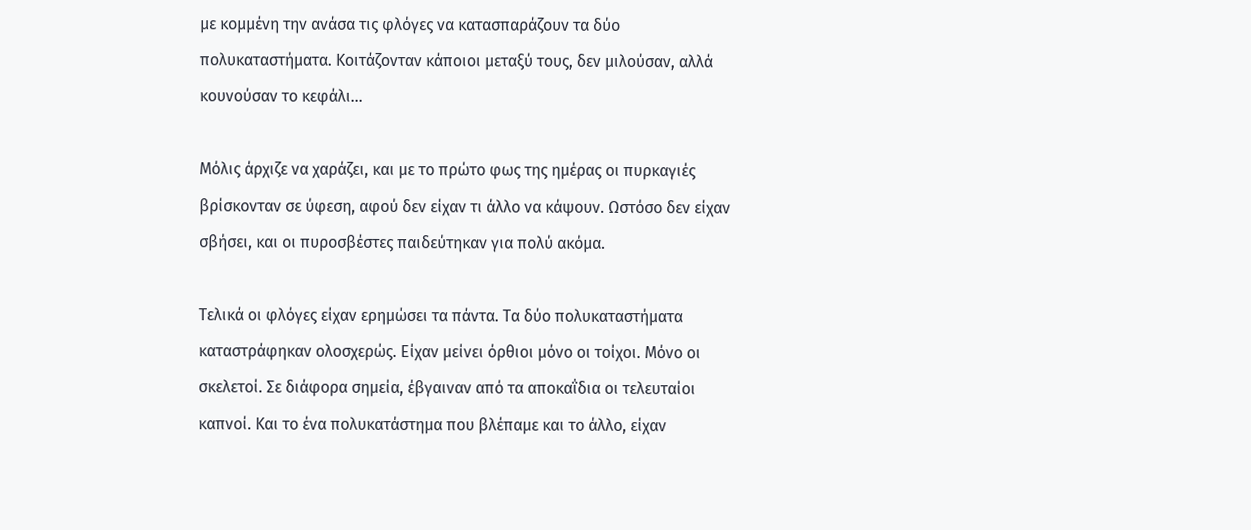με κομμένη την ανάσα τις φλόγες να κατασπαράζουν τα δύο πολυκαταστήματα. Κοιτάζονταν κάποιοι μεταξύ τους, δεν μιλούσαν, αλλά κουνούσαν το κεφάλι...

Μόλις άρχιζε να χαράζει, και με το πρώτο φως της ημέρας οι πυρκαγιές βρίσκονταν σε ύφεση, αφού δεν είχαν τι άλλο να κάψουν. Ωστόσο δεν είχαν σβήσει, και οι πυροσβέστες παιδεύτηκαν για πολύ ακόμα.

Τελικά οι φλόγες είχαν ερημώσει τα πάντα. Τα δύο πολυκαταστήματα καταστράφηκαν ολοσχερώς. Είχαν μείνει όρθιοι μόνο οι τοίχοι. Μόνο οι σκελετοί. Σε διάφορα σημεία, έβγαιναν από τα αποκαΐδια οι τελευταίοι καπνοί. Και το ένα πολυκατάστημα που βλέπαμε και το άλλο, είχαν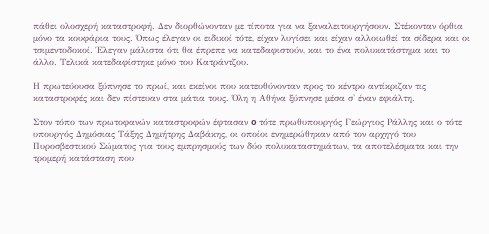πάθει ολοσχερή καταστροφή. Δεν διορθώνονταν με τίποτα για να ξαναλειτουργήσουν. Στέκονταν όρθια μόνο τα κουφάρια τους. Όπως έλεγαν οι ειδικοί τότε, είχαν λυγίσει και είχαν αλλοιωθεί τα σίδερα και οι τσιμεντοδοκοί. Έλεγαν μάλιστα ότι θα έπρεπε να κατεδαφιστούν, και το ένα πολυκατάστημα και το άλλο. Τελικά κατεδαφίστηκε μόνο του Κατράντζου.

Η πρωτεύουσα ξύπνησε το πρωί, και εκείνοι που κατευθύνονταν προς το κέντρο αντίκριζαν τις καταστροφές και δεν πίστευαν στα μάτια τους. Όλη η Αθήνα ξύπνησε μέσα σ' έναν εφιάλτη.

Στον τόπο των πρωτοφανών καταστροφών έφτασαν o τότε πρωθυπουργός Γεώργιος Ράλλης και ο τότε υπουργός Δημόσιας Τάξης Δημήτρης Δαβάκης, οι οποίοι ενημερώθηκαν από τον αρχηγό του Πυροσβεστικού Σώματος για τους εμπρησμούς των δύο πολυκαταστημάτων, τα αποτελέσματα και την τρομερή κατάσταση που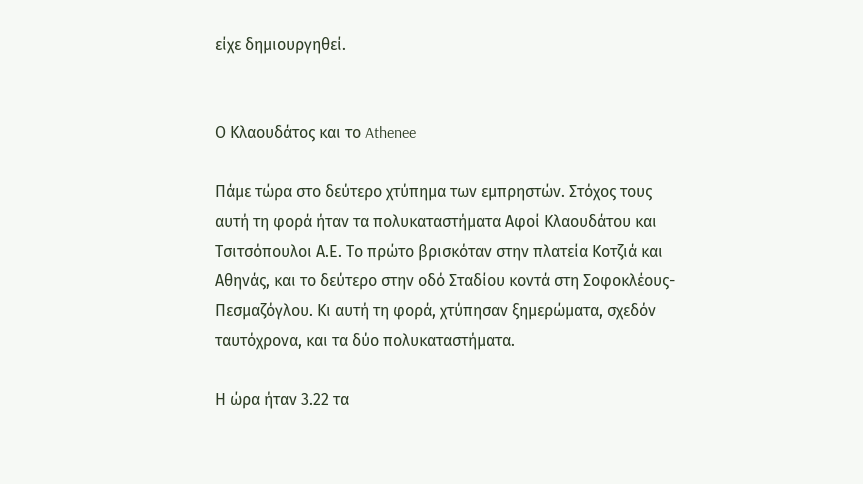είχε δημιουργηθεί.


Ο Κλαουδάτος και το Athenee

Πάμε τώρα στο δεύτερο χτύπημα των εμπρηστών. Στόχος τους αυτή τη φορά ήταν τα πολυκαταστήματα Αφοί Κλαουδάτου και Τσιτσόπουλοι Α.Ε. Το πρώτο βρισκόταν στην πλατεία Κοτζιά και Αθηνάς, και το δεύτερο στην οδό Σταδίου κοντά στη Σοφοκλέους-Πεσμαζόγλου. Κι αυτή τη φορά, χτύπησαν ξημερώματα, σχεδόν ταυτόχρονα, και τα δύο πολυκαταστήματα.

Η ώρα ήταν 3.22 τα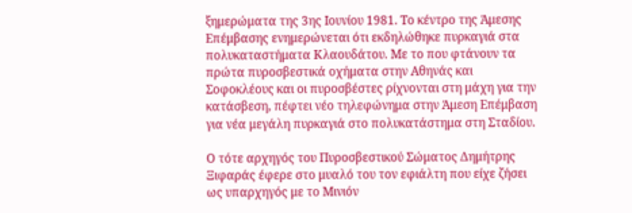ξημερώματα της 3ης Ιουνίου 1981. Το κέντρο της Άμεσης Επέμβασης ενημερώνεται ότι εκδηλώθηκε πυρκαγιά στα πολυκαταστήματα Κλαουδάτου. Με το που φτάνουν τα πρώτα πυροσβεστικά οχήματα στην Αθηνάς και Σοφοκλέους και οι πυροσβέστες ρίχνονται στη μάχη για την κατάσβεση, πέφτει νέο τηλεφώνημα στην Άμεση Επέμβαση για νέα μεγάλη πυρκαγιά στο πολυκατάστημα στη Σταδίου.

Ο τότε αρχηγός του Πυροσβεστικού Σώματος Δημήτρης Ξιφαράς έφερε στο μυαλό του τον εφιάλτη που είχε ζήσει ως υπαρχηγός με το Μινιόν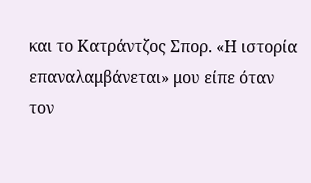και το Κατράντζος Σπορ. «Η ιστορία επαναλαμβάνεται» μου είπε όταν τον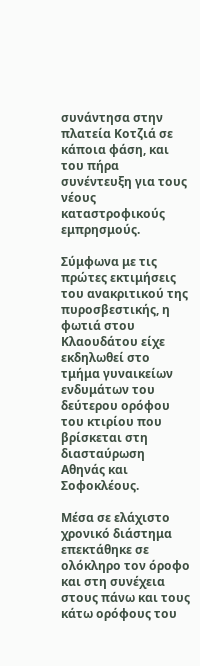συνάντησα στην πλατεία Κοτζιά σε κάποια φάση, και του πήρα συνέντευξη για τους νέους καταστροφικούς εμπρησμούς.

Σύμφωνα με τις πρώτες εκτιμήσεις του ανακριτικού της πυροσβεστικής, η φωτιά στου Κλαουδάτου είχε εκδηλωθεί στο τμήμα γυναικείων ενδυμάτων του δεύτερου ορόφου του κτιρίου που βρίσκεται στη διασταύρωση Αθηνάς και Σοφοκλέους.

Μέσα σε ελάχιστο χρονικό διάστημα επεκτάθηκε σε ολόκληρο τον όροφο και στη συνέχεια στους πάνω και τους κάτω ορόφους του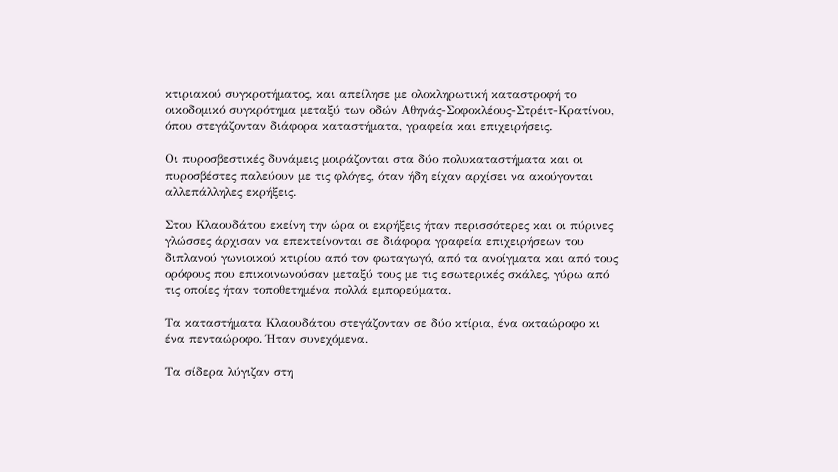κτιριακού συγκροτήματος, και απείλησε με ολοκληρωτική καταστροφή το οικοδομικό συγκρότημα μεταξύ των οδών Αθηνάς-Σοφοκλέους-Στρέιτ-Κρατίνου, όπου στεγάζονταν διάφορα καταστήματα, γραφεία και επιχειρήσεις.

Οι πυροσβεστικές δυνάμεις μοιράζονται στα δύο πολυκαταστήματα και οι πυροσβέστες παλεύουν με τις φλόγες, όταν ήδη είχαν αρχίσει να ακούγονται αλλεπάλληλες εκρήξεις.

Στου Κλαουδάτου εκείνη την ώρα οι εκρήξεις ήταν περισσότερες και οι πύρινες γλώσσες άρχισαν να επεκτείνονται σε διάφορα γραφεία επιχειρήσεων του διπλανού γωνιοικού κτιρίου από τον φωταγωγό, από τα ανοίγματα και από τους ορόφους που επικοινωνούσαν μεταξύ τους με τις εσωτερικές σκάλες, γύρω από τις οποίες ήταν τοποθετημένα πολλά εμπορεύματα.

Τα καταστήματα Κλαουδάτου στεγάζονταν σε δύο κτίρια, ένα οκταώροφο κι ένα πενταώροφο. Ήταν συνεχόμενα.

Τα σίδερα λύγιζαν στη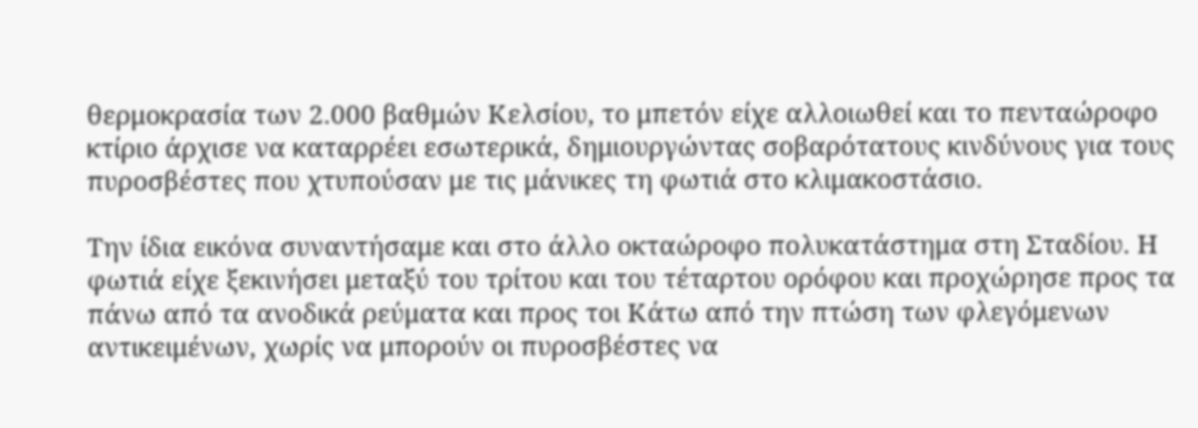θερμοκρασία των 2.000 βαθμών Κελσίου, το μπετόν είχε αλλοιωθεί και το πενταώροφο κτίριο άρχισε να καταρρέει εσωτερικά, δημιουργώντας σοβαρότατους κινδύνους για τους πυροσβέστες που χτυπούσαν με τις μάνικες τη φωτιά στο κλιμακοστάσιο.

Την ίδια εικόνα συναντήσαμε και στο άλλο οκταώροφο πολυκατάστημα στη Σταδίου. Η φωτιά είχε ξεκινήσει μεταξύ του τρίτου και του τέταρτου ορόφου και προχώρησε προς τα πάνω από τα ανοδικά ρεύματα και προς τοι Κάτω από την πτώση των φλεγόμενων αντικειμένων, χωρίς να μπορούν οι πυροσβέστες να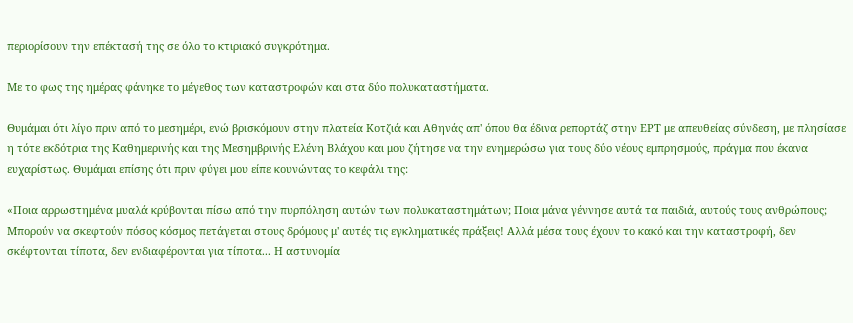περιορίσουν την επέκτασή της σε όλο το κτιριακό συγκρότημα.

Με το φως της ημέρας φάνηκε το μέγεθος των καταστροφών και στα δύο πολυκαταστήματα.

Θυμάμαι ότι λίγο πριν από το μεσημέρι, ενώ βρισκόμουν στην πλατεία Κοτζιά και Αθηνάς απ' όπου θα έδινα ρεπορτάζ στην ΕΡΤ με απευθείας σύνδεση, με πλησίασε η τότε εκδότρια της Καθημερινής και της Μεσημβρινής Ελένη Βλάχου και μου ζήτησε να την ενημερώσω για τους δύο νέους εμπρησμούς, πράγμα που έκανα ευχαρίστως. Θυμάμαι επίσης ότι πριν φύγει μου είπε κουνώντας το κεφάλι της:

«Ποια αρρωστημένα μυαλά κρύβονται πίσω από την πυρπόληση αυτών των πολυκαταστημάτων; Ποια μάνα γέννησε αυτά τα παιδιά, αυτούς τους ανθρώπους; Μπορούν να σκεφτούν πόσος κόσμος πετάγεται στους δρόμους μ' αυτές τις εγκληματικές πράξεις! Αλλά μέσα τους έχουν το κακό και την καταστροφή, δεν σκέφτονται τίποτα, δεν ενδιαφέρονται για τίποτα... Η αστυνομία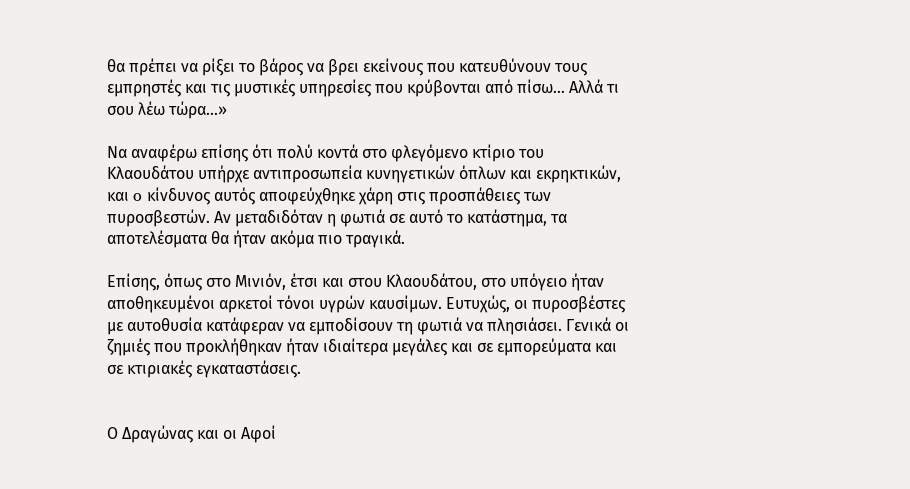θα πρέπει να ρίξει το βάρος να βρει εκείνους που κατευθύνουν τους εμπρηστές και τις μυστικές υπηρεσίες που κρύβονται από πίσω... Αλλά τι σου λέω τώρα...»

Να αναφέρω επίσης ότι πολύ κοντά στο φλεγόμενο κτίριο του Κλαουδάτου υπήρχε αντιπροσωπεία κυνηγετικών όπλων και εκρηκτικών, και o κίνδυνος αυτός αποφεύχθηκε χάρη στις προσπάθειες των πυροσβεστών. Αν μεταδιδόταν η φωτιά σε αυτό το κατάστημα, τα αποτελέσματα θα ήταν ακόμα πιο τραγικά.

Επίσης, όπως στο Μινιόν, έτσι και στου Κλαουδάτου, στο υπόγειο ήταν αποθηκευμένοι αρκετοί τόνοι υγρών καυσίμων. Ευτυχώς, οι πυροσβέστες με αυτοθυσία κατάφεραν να εμποδίσουν τη φωτιά να πλησιάσει. Γενικά οι ζημιές που προκλήθηκαν ήταν ιδιαίτερα μεγάλες και σε εμπορεύματα και σε κτιριακές εγκαταστάσεις.


Ο Δραγώνας και οι Αφοί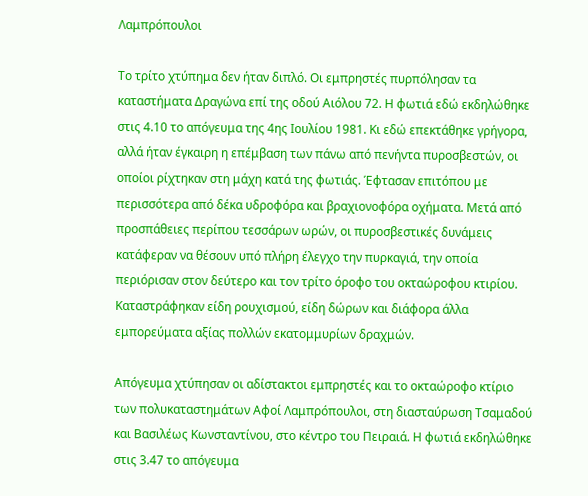Λαμπρόπουλοι

Το τρίτο χτύπημα δεν ήταν διπλό. Οι εμπρηστές πυρπόλησαν τα καταστήματα Δραγώνα επί της οδού Αιόλου 72. Η φωτιά εδώ εκδηλώθηκε στις 4.10 το απόγευμα της 4ης Ιουλίου 1981. Κι εδώ επεκτάθηκε γρήγορα, αλλά ήταν έγκαιρη η επέμβαση των πάνω από πενήντα πυροσβεστών, οι οποίοι ρίχτηκαν στη μάχη κατά της φωτιάς. Έφτασαν επιτόπου με περισσότερα από δέκα υδροφόρα και βραχιονοφόρα οχήματα. Μετά από προσπάθειες περίπου τεσσάρων ωρών, οι πυροσβεστικές δυνάμεις κατάφεραν να θέσουν υπό πλήρη έλεγχο την πυρκαγιά, την οποία περιόρισαν στον δεύτερο και τον τρίτο όροφο του οκταώροφου κτιρίου. Καταστράφηκαν είδη ρουχισμού, είδη δώρων και διάφορα άλλα εμπορεύματα αξίας πολλών εκατομμυρίων δραχμών.

Απόγευμα χτύπησαν οι αδίστακτοι εμπρηστές και το οκταώροφο κτίριο των πολυκαταστημάτων Αφοί Λαμπρόπουλοι, στη διασταύρωση Τσαμαδού και Βασιλέως Κωνσταντίνου, στο κέντρο του Πειραιά. Η φωτιά εκδηλώθηκε στις 3.47 το απόγευμα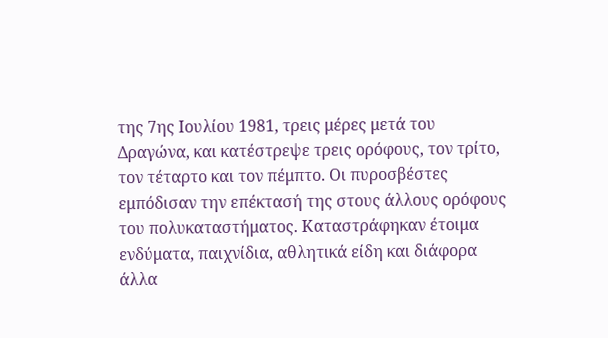της 7ης Ιουλίου 1981, τρεις μέρες μετά του Δραγώνα, και κατέστρεψε τρεις ορόφους, τον τρίτο, τον τέταρτο και τον πέμπτο. Οι πυροσβέστες εμπόδισαν την επέκτασή της στους άλλους ορόφους του πολυκαταστήματος. Καταστράφηκαν έτοιμα ενδύματα, παιχνίδια, αθλητικά είδη και διάφορα άλλα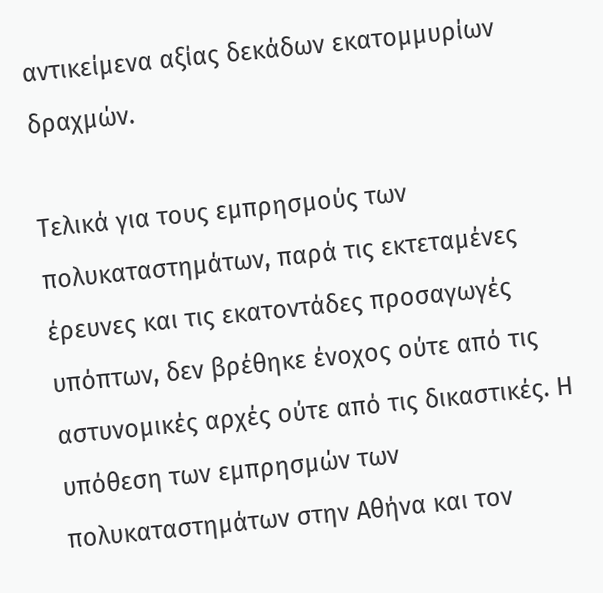αντικείμενα αξίας δεκάδων εκατομμυρίων δραχμών.

Τελικά για τους εμπρησμούς των πολυκαταστημάτων, παρά τις εκτεταμένες έρευνες και τις εκατοντάδες προσαγωγές υπόπτων, δεν βρέθηκε ένοχος ούτε από τις αστυνομικές αρχές ούτε από τις δικαστικές. Η υπόθεση των εμπρησμών των πολυκαταστημάτων στην Αθήνα και τον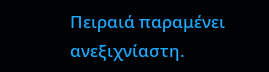Πειραιά παραμένει ανεξιχνίαστη.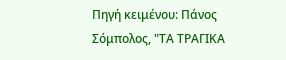Πηγή κειμένου: Πάνος Σόμπολος, "ΤΑ ΤΡΑΓΙΚΑ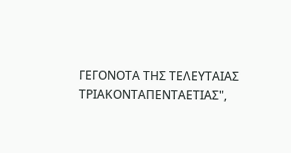ΓΕΓΟΝΟΤΑ ΤΗΣ ΤΕΛΕΥΤΑΙΑΣ ΤΡΙΑΚΟΝΤΑΠΕΝΤΑΕΤΙΑΣ",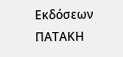Εκδόσεων ΠΑΤΑΚΗ